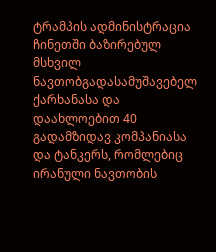ტრამპის ადმინისტრაცია ჩინეთში ბაზირებულ მსხვილ ნავთობგადასამუშავებელ ქარხანასა და დაახლოებით 40 გადამზიდავ კომპანიასა და ტანკერს, რომლებიც ირანული ნავთობის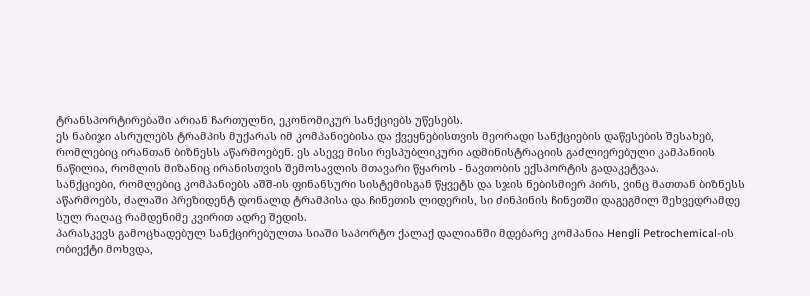ტრანსპორტირებაში არიან ჩართულნი, ეკონომიკურ სანქციებს უწესებს.
ეს ნაბიჯი ასრულებს ტრამპის მუქარას იმ კომპანიებისა და ქვეყნებისთვის მეორადი სანქციების დაწესების შესახებ, რომლებიც ირანთან ბიზნესს აწარმოებენ. ეს ასევე მისი რესპუბლიკური ადმინისტრაციის გაძლიერებული კამპანიის ნაწილია, რომლის მიზანიც ირანისთვის შემოსავლის მთავარი წყაროს - ნავთობის ექსპორტის გადაკეტვაა.
სანქციები, რომლებიც კომპანიებს აშშ-ის ფინანსური სისტემისგან წყვეტს და სჯის ნებისმიერ პირს, ვინც მათთან ბიზნესს აწარმოებს, ძალაში პრეზიდენტ დონალდ ტრამპისა და ჩინეთის ლიდერის, სი ძინპინის ჩინეთში დაგეგმილ შეხვედრამდე სულ რაღაც რამდენიმე კვირით ადრე შედის.
პარასკევს გამოცხადებულ სანქცირებულთა სიაში საპორტო ქალაქ დალიანში მდებარე კომპანია Hengli Petrochemical-ის ობიექტი მოხვდა,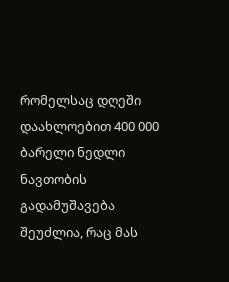რომელსაც დღეში დაახლოებით 400 000 ბარელი ნედლი ნავთობის გადამუშავება შეუძლია, რაც მას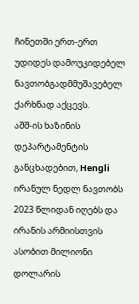ჩინეთში ერთ-ერთ უდიდეს დამოუკიდებელ ნავთობგადმმუშავებელ ქარხნად აქცევს.
აშშ-ის ხაზინის დეპარტამენტის განცხადებით, Hengli ირანულ ნედლ ნავთობს 2023 წლიდან იღებს და ირანის არმიისთვის ასობით მილიონი დოლარის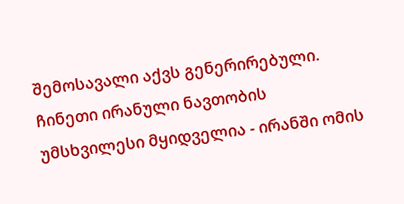შემოსავალი აქვს გენერირებული.
ჩინეთი ირანული ნავთობის უმსხვილესი მყიდველია - ირანში ომის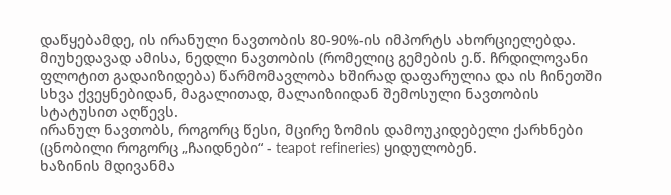დაწყებამდე, ის ირანული ნავთობის 80-90%-ის იმპორტს ახორციელებდა. მიუხედავად ამისა, ნედლი ნავთობის (რომელიც გემების ე.წ. ჩრდილოვანი ფლოტით გადაიზიდება) წარმომავლობა ხშირად დაფარულია და ის ჩინეთში სხვა ქვეყნებიდან, მაგალითად, მალაიზიიდან შემოსული ნავთობის სტატუსით აღწევს.
ირანულ ნავთობს, როგორც წესი, მცირე ზომის დამოუკიდებელი ქარხნები (ცნობილი როგორც „ჩაიდნები“ - teapot refineries) ყიდულობენ.
ხაზინის მდივანმა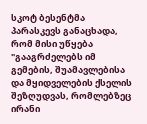სკოტ ბესენტმა პარასკევს განაცხადა, რომ მისი უწყება "გააგრძელებს იმ გემების, შუამავლებისა და მყიდველების ქსელის შეზღუდვას, რომლებზეც ირანი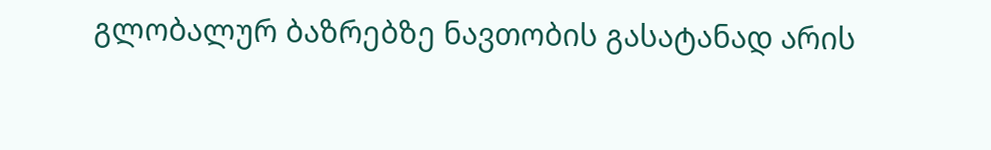გლობალურ ბაზრებზე ნავთობის გასატანად არის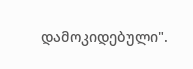დამოკიდებული".